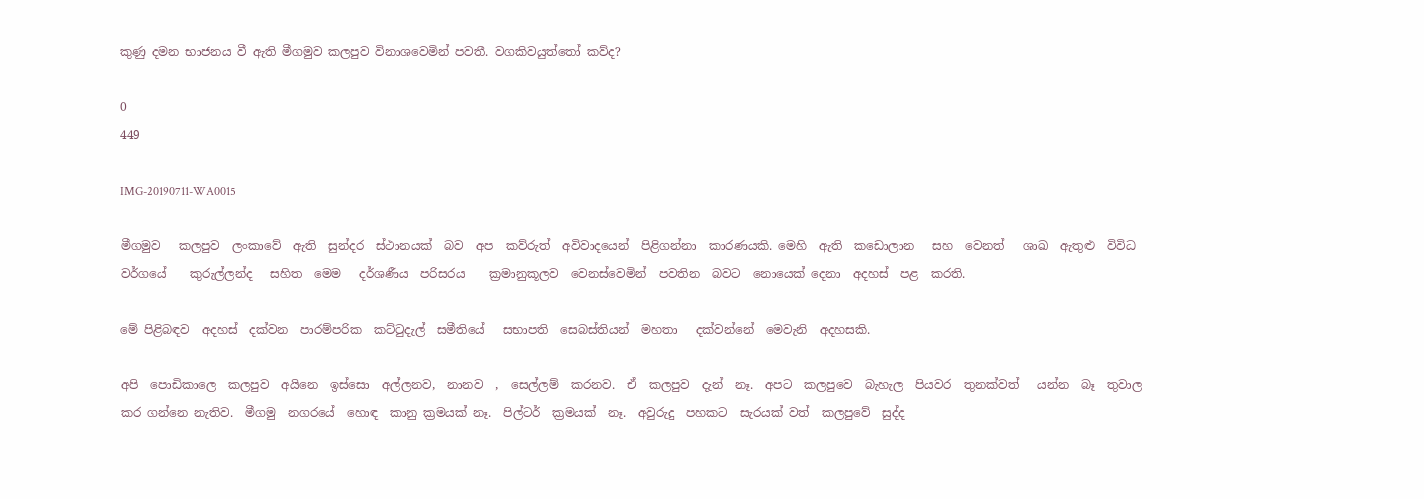කුණු දමන භාජනය වී ඇති මීගමුව කලපුව විනාශවෙමින් පවතී. වගකිවයුත්තෝ කව්ද?

0
449

IMG-20190711-WA0015

මීගමුව   කලපුව  ලංකාවේ  ඇති  සුන්දර  ස්ථානයක්  බව  අප  කව්රුත්  අවිවාදයෙන්  පිළිගන්නා  කාරණයකි. මෙහි  ඇති  කඩොලාන   සහ  වෙනත්   ශාඛ  ඇතුළු  විවිධ  වර්ගයේ    කුරුල්ලන්ද   සහිත  මෙම   දර්ශණීය  පරිසරය    ක්‍රමානුකූලව  වෙනස්වෙමින්  පවතින  බවට  නොයෙක් දෙනා  අදහස්  පළ  කරති.

මේ පිළිබඳව  අදහස්  දක්වන  පාරම්පරික  කට්ටුදැල්  සමීතියේ   සභාපති  සෙබස්තියන්  මහතා   දක්වන්නේ  මෙවැනි  අදහසකි.

අපි  පොඩිකාලෙ  කලපුව  අයිනෙ  ඉස්සො  අල්ලනව,  නානව  ,  සෙල්ලම්  කරනව.  ඒ  කලපුව  දැන්  නෑ.  අපට  කලපුවෙ  බැහැල  පියවර  තුනක්වත්   යන්න  බෑ  තුවාල  කර ගන්නෙ නැතිව.  මීගමු  නගරයේ  හොඳ  කානු ක්‍රමයක් නෑ.  පිල්ටර්  ක්‍රමයක්  නෑ.  අවුරුදු  පහකට  සැරයක් වත්  කලපුවේ  සුද්ද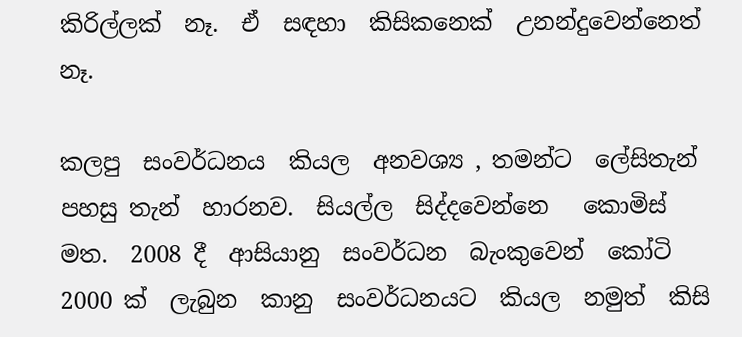කිරිල්ලක්  නෑ.  ඒ  සඳහා  කිසිකනෙක්  උනන්දුවෙන්නෙත්  නෑ.

කලපු  සංවර්ධනය  කියල  අනවශ්‍ය , තමන්ට  ලේසිතැන්  පහසු තැන්  හාරනව.  සියල්ල  සිද්දවෙන්නෙ   කොමිස්  මත.  2008 දී  ආසියානු  සංවර්ධන  බැංකුවෙන්  කෝටි  2000 ක්  ලැබුන  කානු  සංවර්ධනයට  කියල  නමුත්  කිසි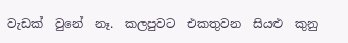වැඩක්  වුනේ  නෑ.  කලපුවට  එකතුවන  සියළු  කුනු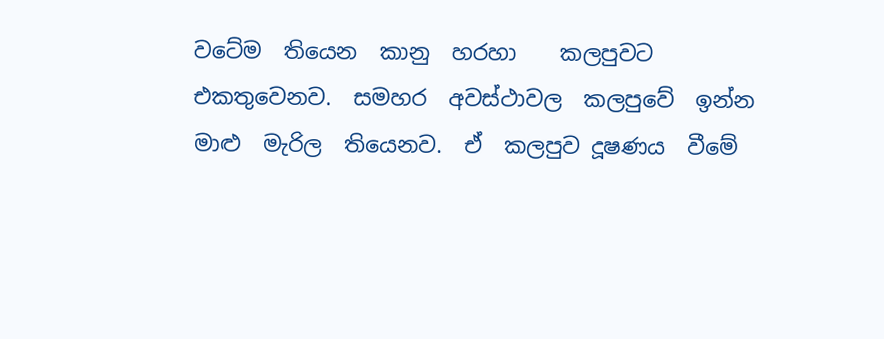වටේම  තියෙන  කානු  හරහා    කලපුවට  එකතුවෙනව.  සමහර  අවස්ථාවල  කලපුවේ  ඉන්න  මාළු  මැරිල  තියෙනව.  ඒ  කලපුව‍ දූෂණය  වීමේ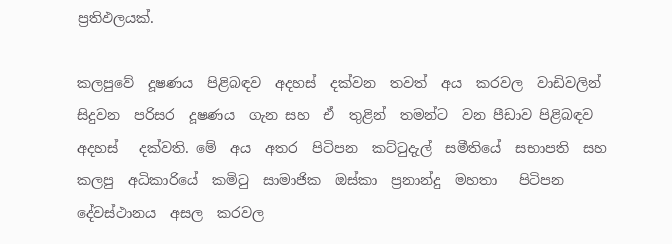ප්‍රතිඵලයක්.

කලපුවේ  දූෂණය  පිළිබඳව  අදහස්  දක්වන  තවත්  අය  කරවල  වාඩිවලින්  සිදුවන  පරිසර  දූෂණය  ගැන සහ  ඒ  තුළින්  තමන්ට  වන පීඩාව පිළිබඳව   අදහස්   දක්වති. මේ  අය  අතර  පිටිපන  කට්ටුදැල්  සමීතියේ  සභාපති  සහ  කලපු  අධිකාරියේ  කමිටු  සාමාජික  ඔස්කා  ප්‍රනාන්දු  මහතා   පිටිපන  දේවස්ථානය  අසල  කරවල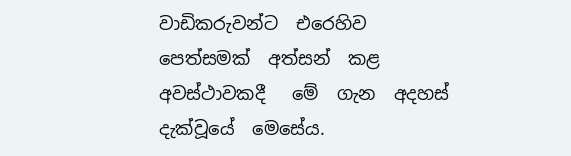වාඩිකරුවන්ට  එරෙහිව  පෙත්සමක්  අත්සන්  කළ  අවස්ථාවකදී   මේ  ගැන  අදහස්  දැක්වූයේ  මෙසේය.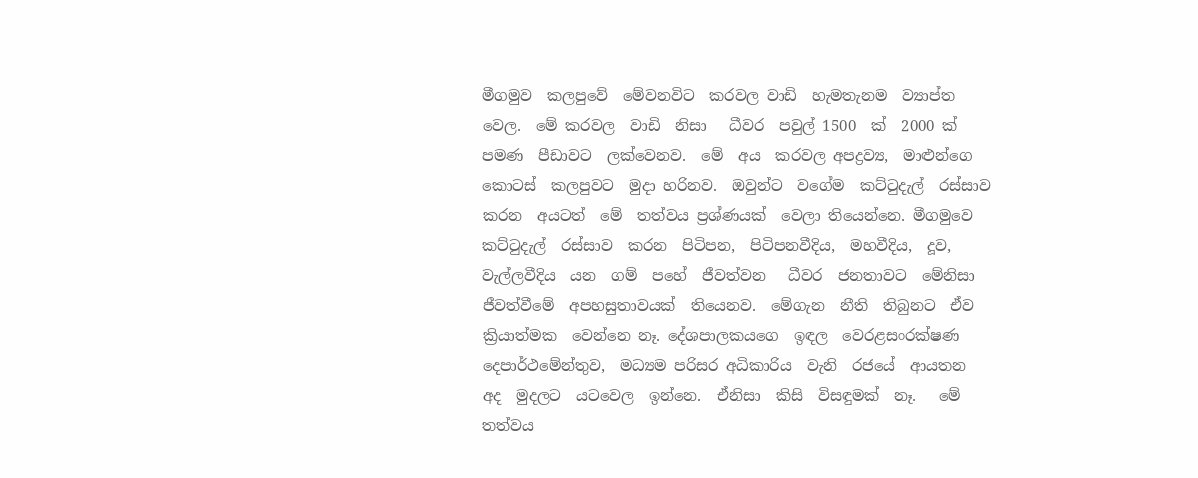මීගමුව  කලපුවේ  මේවනවිට  කරවල වාඩි  හැමතැනම  ව්‍යාප්ත වෙල.  මේ කරවල  වාඩි  නිසා   ධීවර  පවුල් 1500  ක්  2000 ක්  පමණ  පීඩාවට  ලක්වෙනව.  මේ  අය  කරවල අපද්‍රව්‍ය,  මාළුන්ගෙ  කොටස්  කලපුවට  මුදා හරිනව.  ඔවුන්ට  වගේම  කට්ටුදැල්  රස්සාව  කරන  අයටත්  මේ  තත්වය ප්‍රශ්ණයක්  වෙලා තියෙන්නෙ. මීගමුවෙ  කට්ටුදැල්  රස්සාව  කරන  පිටිපන,  පිටිපනවීදිය,  මහවීදිය,  දූව, වැල්ලවීදිය  යන  ගම්  පහේ  ජීවත්වන   ධීවර  ජනතාවට  මේනිසා  ජීවත්වීමේ  අපහසුතාවයක්  තියෙනව.  මේගැන  නීති  තිබුනට  ඒව  ක්‍රියාත්මක  වෙන්නෙ නෑ. දේශපාලකයගෙ  ඉඳල  වෙරළසංරක්ෂණ  දෙපාර්ථමේන්තුව,  මධ්‍යම පරිසර අධිකාරිය  වැනි  රජයේ  ආයතන  අද  මුදලට  යටවෙල  ඉන්නෙ.  ඒනිසා  කිසි  විසඳුමක්  නෑ.   මේ  තත්වය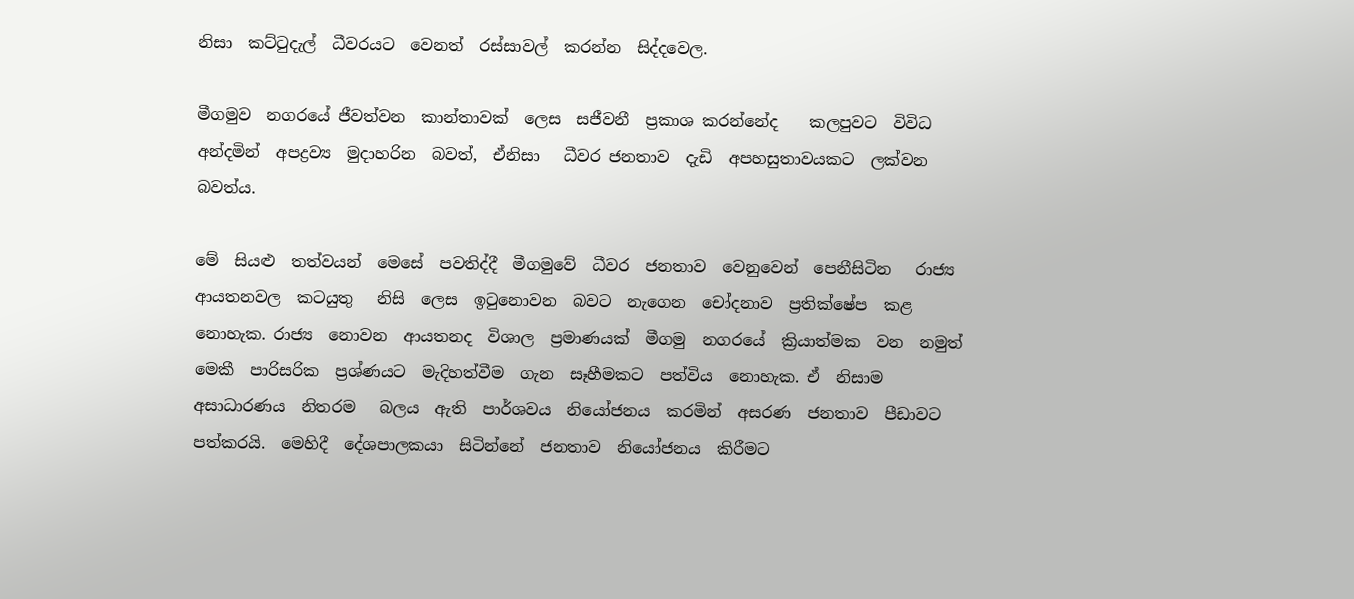නිසා  කට්ටුදැල්  ධීවරයට  වෙනත්  රස්සාවල්  කරන්න  සිද්දවෙල.

මීගමුව  නගරයේ ජීවත්වන  කාන්තාවක්  ලෙස  සජීවනී  ප්‍රකාශ කරන්නේද    කලපුවට  විවිධ  අන්දමින්  අපද්‍රව්‍ය  මුදාහරින  බවත්,  ඒනිසා   ධීවර ජනතාව  දැඩි  අපහසුතාවයකට  ලක්වන  බවත්ය.

මේ  සියළු  තත්වයන්  මෙසේ  පවතිද්දී  මීගමුවේ  ධීවර  ජනතාව  වෙනුවෙන්  පෙනීසිටින   රාජ්‍ය  ආයතනවල  කටයුතු   නිසි  ලෙස  ඉටුනොවන  බවට  නැගෙන  චෝදනාව  ප්‍රතික්ෂේප  කළ නොහැක. රාජ්‍ය  නොවන  ආයතනද  විශාල  ප්‍රමාණයක්  මීගමු  නගරයේ  ක්‍රියාත්මක  වන  නමුත්  මෙකී  පාරිසරික  ප්‍රශ්ණයට  මැදිහත්වීම  ගැන  සෑහීමකට  පත්විය  නොහැක. ඒ  නිසාම  අසාධාරණය  නිතරම   බලය  ඇති  පාර්ශවය  නියෝජනය  කරමින්  අසරණ  ජනතාව  පීඩාවට  පත්කරයි.  මෙහිදී  දේශපාලකයා  සිටින්නේ  ජනතාව  නියෝජනය  කිරීමට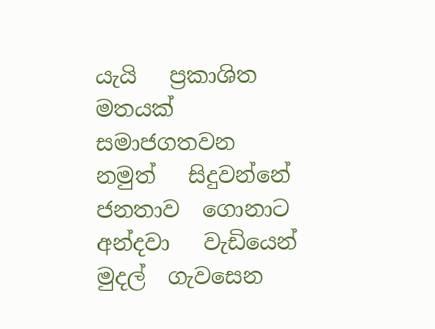යැයි   ප්‍රකාශිත  මතයක්  සමාජගතවන  නමුත්   සිදුවන්නේ  ජනතාව  ගොනාට  අන්දවා   වැඩියෙන්  මුදල්  ගැවසෙන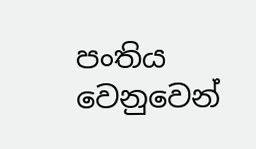පංතිය  වෙනුවෙන්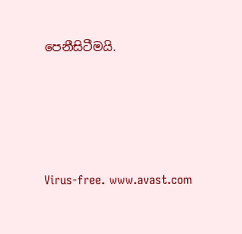පෙනීසිටීමයි.





Virus-free. www.avast.com